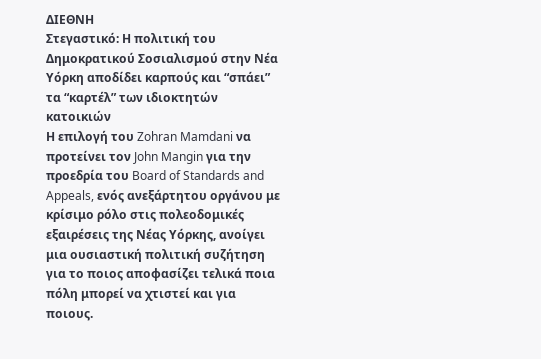ΔΙΕΘΝΗ
Στεγαστικό: Η πολιτική του Δημοκρατικού Σοσιαλισμού στην Νέα Υόρκη αποδίδει καρπούς και “σπάει” τα “καρτέλ” των ιδιοκτητών κατοικιών
Η επιλογή του Zohran Mamdani να προτείνει τον John Mangin για την προεδρία του Board of Standards and Appeals, ενός ανεξάρτητου οργάνου με κρίσιμο ρόλο στις πολεοδομικές εξαιρέσεις της Νέας Υόρκης, ανοίγει μια ουσιαστική πολιτική συζήτηση για το ποιος αποφασίζει τελικά ποια πόλη μπορεί να χτιστεί και για ποιους.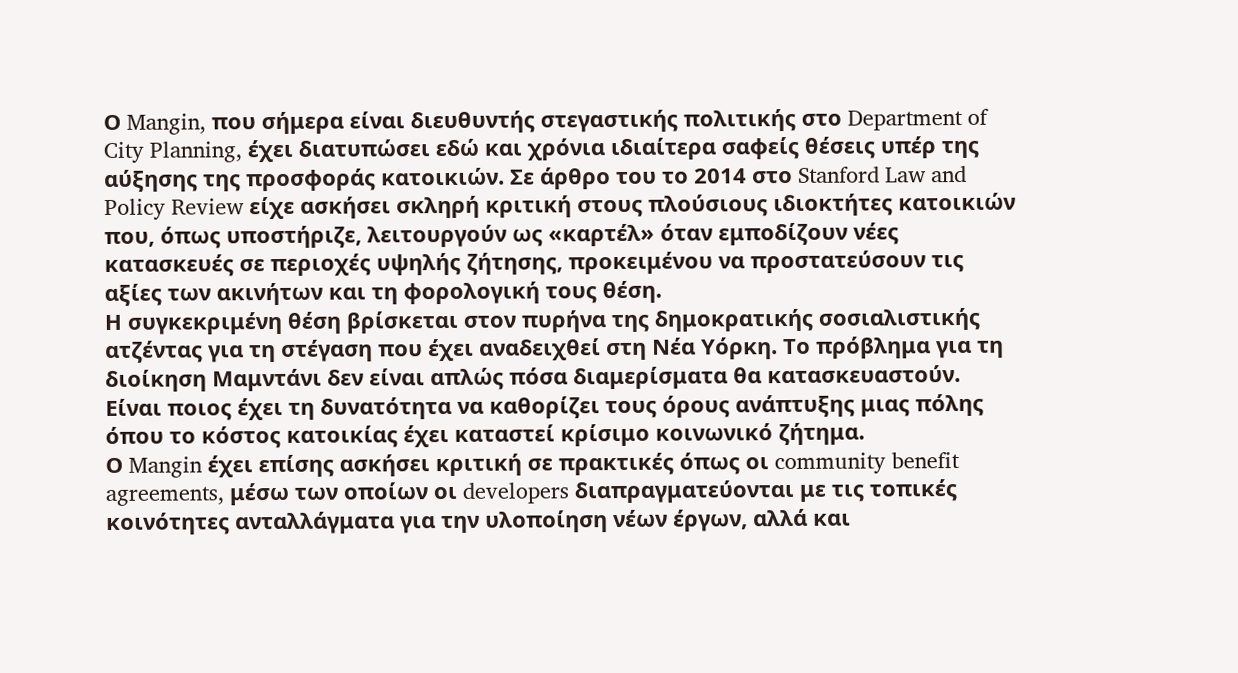Ο Mangin, που σήμερα είναι διευθυντής στεγαστικής πολιτικής στο Department of City Planning, έχει διατυπώσει εδώ και χρόνια ιδιαίτερα σαφείς θέσεις υπέρ της αύξησης της προσφοράς κατοικιών. Σε άρθρο του το 2014 στο Stanford Law and Policy Review είχε ασκήσει σκληρή κριτική στους πλούσιους ιδιοκτήτες κατοικιών που, όπως υποστήριζε, λειτουργούν ως «καρτέλ» όταν εμποδίζουν νέες κατασκευές σε περιοχές υψηλής ζήτησης, προκειμένου να προστατεύσουν τις αξίες των ακινήτων και τη φορολογική τους θέση.
Η συγκεκριμένη θέση βρίσκεται στον πυρήνα της δημοκρατικής σοσιαλιστικής ατζέντας για τη στέγαση που έχει αναδειχθεί στη Νέα Υόρκη. Το πρόβλημα για τη διοίκηση Μαμντάνι δεν είναι απλώς πόσα διαμερίσματα θα κατασκευαστούν. Είναι ποιος έχει τη δυνατότητα να καθορίζει τους όρους ανάπτυξης μιας πόλης όπου το κόστος κατοικίας έχει καταστεί κρίσιμο κοινωνικό ζήτημα.
Ο Mangin έχει επίσης ασκήσει κριτική σε πρακτικές όπως οι community benefit agreements, μέσω των οποίων οι developers διαπραγματεύονται με τις τοπικές κοινότητες ανταλλάγματα για την υλοποίηση νέων έργων, αλλά και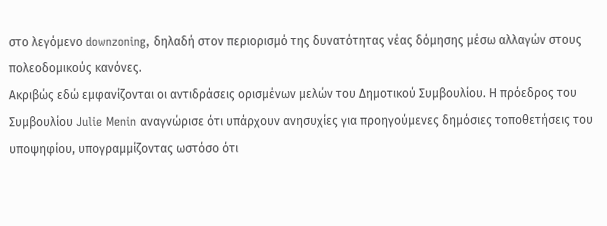στο λεγόμενο downzoning, δηλαδή στον περιορισμό της δυνατότητας νέας δόμησης μέσω αλλαγών στους πολεοδομικούς κανόνες.
Ακριβώς εδώ εμφανίζονται οι αντιδράσεις ορισμένων μελών του Δημοτικού Συμβουλίου. Η πρόεδρος του Συμβουλίου Julie Menin αναγνώρισε ότι υπάρχουν ανησυχίες για προηγούμενες δημόσιες τοποθετήσεις του υποψηφίου, υπογραμμίζοντας ωστόσο ότι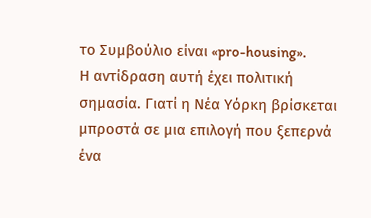το Συμβούλιο είναι «pro-housing».
Η αντίδραση αυτή έχει πολιτική σημασία. Γιατί η Νέα Υόρκη βρίσκεται μπροστά σε μια επιλογή που ξεπερνά ένα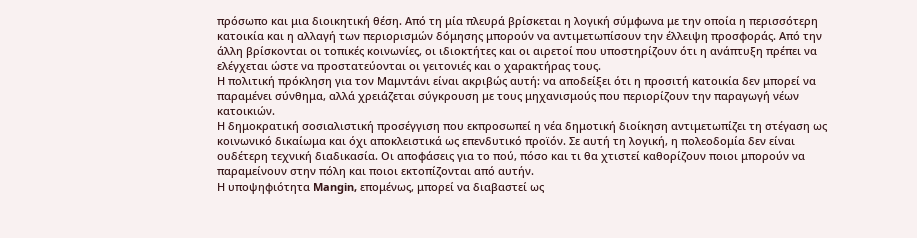πρόσωπο και μια διοικητική θέση. Από τη μία πλευρά βρίσκεται η λογική σύμφωνα με την οποία η περισσότερη κατοικία και η αλλαγή των περιορισμών δόμησης μπορούν να αντιμετωπίσουν την έλλειψη προσφοράς. Από την άλλη βρίσκονται οι τοπικές κοινωνίες, οι ιδιοκτήτες και οι αιρετοί που υποστηρίζουν ότι η ανάπτυξη πρέπει να ελέγχεται ώστε να προστατεύονται οι γειτονιές και ο χαρακτήρας τους.
Η πολιτική πρόκληση για τον Μαμντάνι είναι ακριβώς αυτή: να αποδείξει ότι η προσιτή κατοικία δεν μπορεί να παραμένει σύνθημα, αλλά χρειάζεται σύγκρουση με τους μηχανισμούς που περιορίζουν την παραγωγή νέων κατοικιών.
Η δημοκρατική σοσιαλιστική προσέγγιση που εκπροσωπεί η νέα δημοτική διοίκηση αντιμετωπίζει τη στέγαση ως κοινωνικό δικαίωμα και όχι αποκλειστικά ως επενδυτικό προϊόν. Σε αυτή τη λογική, η πολεοδομία δεν είναι ουδέτερη τεχνική διαδικασία. Οι αποφάσεις για το πού, πόσο και τι θα χτιστεί καθορίζουν ποιοι μπορούν να παραμείνουν στην πόλη και ποιοι εκτοπίζονται από αυτήν.
Η υποψηφιότητα Mangin, επομένως, μπορεί να διαβαστεί ως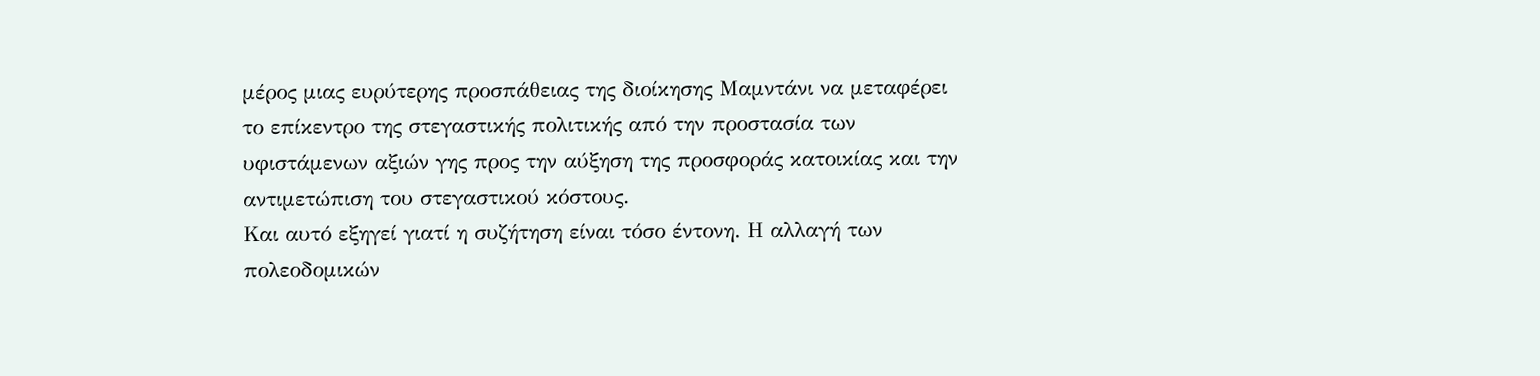μέρος μιας ευρύτερης προσπάθειας της διοίκησης Μαμντάνι να μεταφέρει το επίκεντρο της στεγαστικής πολιτικής από την προστασία των υφιστάμενων αξιών γης προς την αύξηση της προσφοράς κατοικίας και την αντιμετώπιση του στεγαστικού κόστους.
Και αυτό εξηγεί γιατί η συζήτηση είναι τόσο έντονη. Η αλλαγή των πολεοδομικών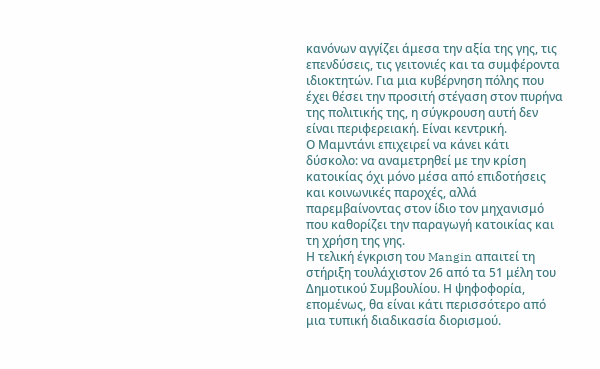κανόνων αγγίζει άμεσα την αξία της γης, τις επενδύσεις, τις γειτονιές και τα συμφέροντα ιδιοκτητών. Για μια κυβέρνηση πόλης που έχει θέσει την προσιτή στέγαση στον πυρήνα της πολιτικής της, η σύγκρουση αυτή δεν είναι περιφερειακή. Είναι κεντρική.
Ο Μαμντάνι επιχειρεί να κάνει κάτι δύσκολο: να αναμετρηθεί με την κρίση κατοικίας όχι μόνο μέσα από επιδοτήσεις και κοινωνικές παροχές, αλλά παρεμβαίνοντας στον ίδιο τον μηχανισμό που καθορίζει την παραγωγή κατοικίας και τη χρήση της γης.
Η τελική έγκριση του Mangin απαιτεί τη στήριξη τουλάχιστον 26 από τα 51 μέλη του Δημοτικού Συμβουλίου. Η ψηφοφορία, επομένως, θα είναι κάτι περισσότερο από μια τυπική διαδικασία διορισμού.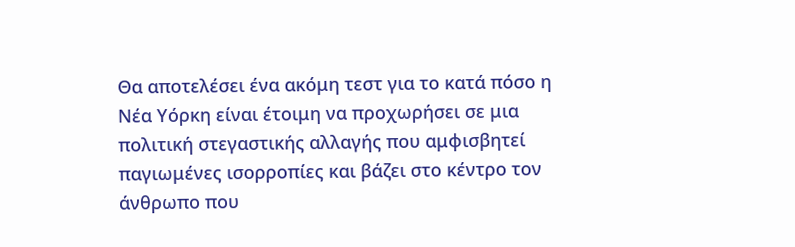Θα αποτελέσει ένα ακόμη τεστ για το κατά πόσο η Νέα Υόρκη είναι έτοιμη να προχωρήσει σε μια πολιτική στεγαστικής αλλαγής που αμφισβητεί παγιωμένες ισορροπίες και βάζει στο κέντρο τον άνθρωπο που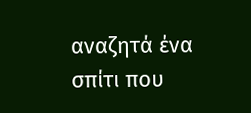αναζητά ένα σπίτι που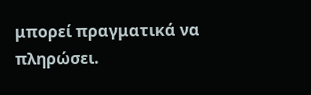μπορεί πραγματικά να πληρώσει.